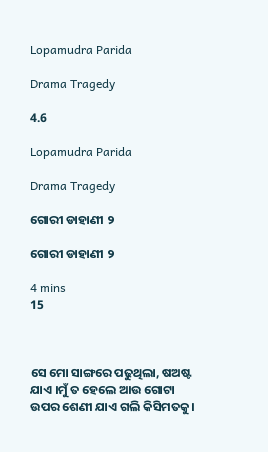Lopamudra Parida

Drama Tragedy

4.6

Lopamudra Parida

Drama Tragedy

ଗୋରୀ ଡାହାଣୀ ୨

ଗୋରୀ ଡାହାଣୀ ୨

4 mins
15



ସେ ମୋ ସାଙ୍ଗରେ ପଢୁଥିଲା, ଷଅଷ୍ଟ ଯାଏ ।ମୁଁ ତ ହେଲେ ଆଉ ଗୋଟା ଉପର ଶେଣୀ ଯାଏ ଗଲି କିସିମତକୁ।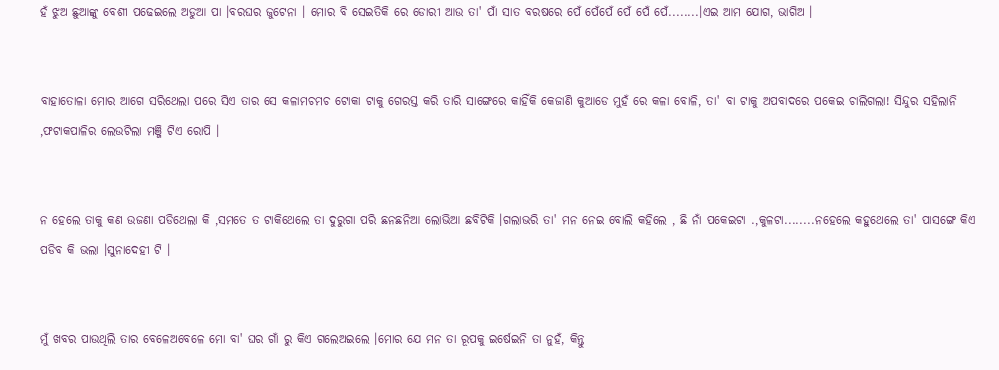ହଁ ଝୁଅ ଛୁଆଙ୍କୁ ବେଶୀ ପଢେଇଲେ ଅଡୁଆ ପା ।ବରଘର ଜୁଟେନା । ମୋର ବି ସେଇତିକି ରେ ଡୋରୀ ଆଉ ତା' ପାଁ ସାତ ବରଷରେ ପେଁ ପେଁପେଁ ପେଁ ପେଁ ପେଁ........।ଏଇ ଆମ ଯୋଗ, ଭାଗିଅ ।


ବାହାତୋଳା ମୋର ଆଗେ ସରିଥେଲା ପରେ ସିଏ ତାର ସେ କଳାମଚମଚ ଟୋକା ଟାକୁ ଗେରସ୍ତ କରି ତାରି ସାଙ୍ଗେରେ କାହିଁକି କେଜାଣି କୁଆଡେ ମୁହଁ ରେ କଳା ବୋଳି, ତା' ବା ଟାକୁ ଅପବାଦରେ ପକେଇ ଚାଲିଗଲା! ସିନ୍ଦୁର ସହିଲାନି ,ଫଟାକପାଳିର ଲେଉଟିଲା ମଞ୍ଜି ଟିଏ ରୋପି ।


ନ ହେଲେ ତାକୁ କଣ ଉଜଣା ପଡିଥେଲା କି ,ସମତେ ତ ଟାକିଥେଲେ ତା ଦୁରୁଗା ପରି ଛନଛନିଆ ଲୋଭିଆ ଛବିଟିକି ।ଗଲାଭରି ତା' ମନ ନେଇ ବୋଲି କହିଲେ , ଛି ନାଁ ପକେଇଟା .,କୁଳଟା........ନହେଲେ କହୁଥେଲେ ତା' ପାସଙ୍ଗେ କିଏ ପଡିବ କି ଭଲା ।ସୁନାଦେହୀ ଟି ।


ମୁଁ ଖବର ପାଉଥିଲି ତାର ବେଳେଅବେଳେ ମୋ ବା' ଘର ଗାଁ ରୁ କିଏ ଗଲେଅଇଲେ ।ମୋର ଯେ ମନ ତା ରୂପକୁ ଇର୍ଷେଇନି ତା ନୁହଁ, କିନ୍ତୁ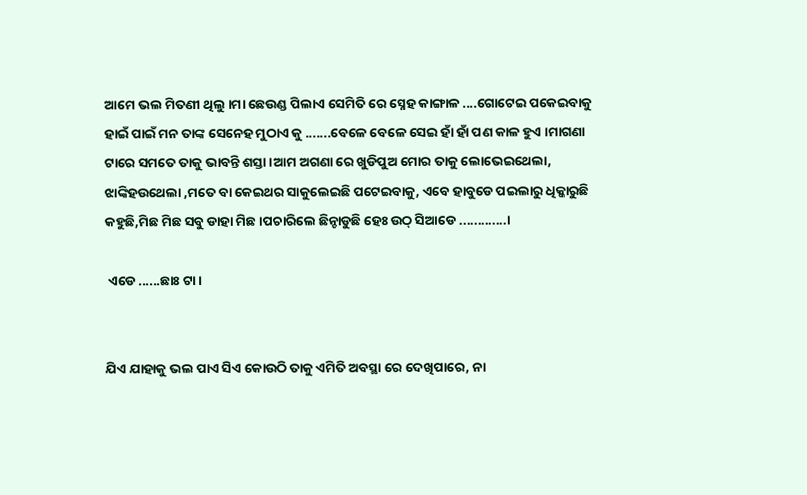ଆମେ ଭଲ ମିତଣୀ ଥିଲୁ ।ମା ଛେଉଣ୍ଡ ପିଲାଏ ସେମିତି ରେ ସ୍ନେହ କାଙ୍ଗାଳ ....ଗୋଟେଇ ପକେଇବାକୁ ହାଇଁ ପାଇଁ ମନ ତାଙ୍କ ସେନେହ ମୁଠାଏ କୁ .......ବେଳେ ବେଳେ ସେଇ ହାଁ ହାଁ ପଣ କାଳ ହୁଏ ।ମାଗଣା ଟାରେ ସମତେ ତାକୁ ଭାବନ୍ତି ଶସ୍ତା ।ଆମ ଅଗଣା ରେ ଖୁଡିପୁଅ ମୋର ତାକୁ ଲୋଭେଇଥେଲା, ଝାଙ୍କିହଉଥେଲା ,ମତେ ବା କେଇଥର ସାକୁଲେଇଛି ପଟେଇବାକୁ, ଏବେ ହାବୁଡେ ପଇଲାରୁ ଧିକ୍କାରୁଛି କହୁଛି,ମିଛ ମିଛ ସବୁ ଡାହା ମିଛ ।ପଚାରିଲେ ଛିନ୍ଚାଡୁଛି ହେଃ ଉଠ୍ ସିଆଡେ .............।

 ଏଡେ ......ଛାଃ ଟା ।


ଯିଏ ଯାହାକୁ ଭଲ ପାଏ ସିଏ କୋଉଠି ତାକୁ ଏମିତି ଅବସ୍ଥା ରେ ଦେଖିପାରେ, ନା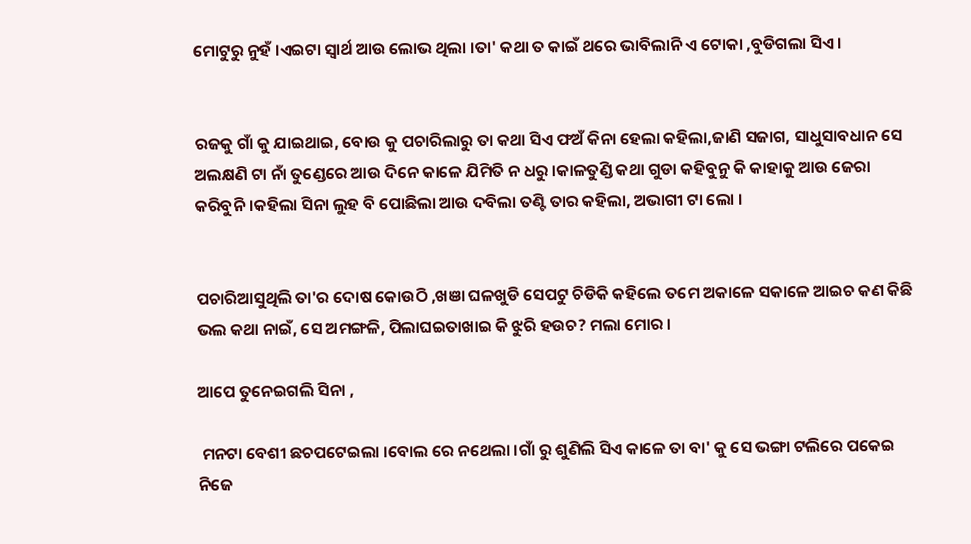ମୋଟୁରୁ ନୁହଁ ।ଏଇଟା ସ୍ବାର୍ଥ ଆଉ ଲୋଭ ଥିଲା ।ତା' କଥା ତ କାଇଁ ଥରେ ଭାବିଲାନି ଏ ଟୋକା ,ବୁଡିଗଲା ସିଏ ।


ରଜକୁ ଗାଁ କୁ ଯାଇଥାଇ, ବୋଉ କୁ ପଚାରିଲାରୁ ତା କଥା ସିଏ ଫଅଁ କିନା ହେଲା କହିଲା,ଜାଣି ସଜାଗ, ସାଧୁସାବଧାନ ସେ ଅଲକ୍ଷଣି ଟା ନାଁ ତୁଣ୍ଡେରେ ଆଉ ଦିନେ କାଳେ ଯିମିତି ନ ଧରୁ ।କାଳତୁଣ୍ଡି କଥା ଗୁଡା କହିବୁନୁ କି କାହାକୁ ଆଉ ଜେରା କରିବୁନି ।କହିଲା ସିନା ଲୁହ ବି ପୋଛିଲା ଆଉ ଦବିଲା ତଣ୍ଟି ତାର କହିଲା, ଅଭାଗୀ ଟା ଲୋ ।


ପଚାରିଆସୁଥିଲି ତା'ର ଦୋଷ କୋଉଠି ,ଖଞା ଘଳଖୁଡି ସେପଟୁ ଚିଡିକି କହିଲେ ତମେ ଅକାଳେ ସକାଳେ ଆଇଚ କଣ କିଛି ଭଲ କଥା ନାଇଁ, ସେ ଅମଙ୍ଗଳି, ପିଲାଘଇତାଖାଇ କି ଝୁରି ହଉଚ? ମଲା ମୋର ।

ଆପେ ତୁନେଇଗଲି ସିନା ,

 ମନଟା ବେଶୀ ଛଚପଟେଇଲା ।ବୋଲ ରେ ନଥେଲା ।ଗାଁ ରୁ ଶୁଣିଲି ସିଏ କାଳେ ତା ବା' କୁ ସେ ଭଙ୍ଗା ଟଲିରେ ପକେଇ ନିଜେ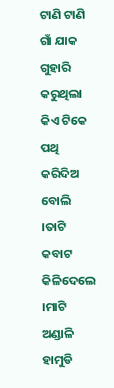ଟାଣି ଟାଣି ଗାଁ ଯାକ ଗୁହାରି କରୁଥିଲା କିଏ ଟିକେ ପଥି କରିଦିଅ ବୋଲି ।ତାଟି କବାଟ କିଳିଦେଲେ ।ମାଟି ଅଣ୍ଡାଳି ହାମୁଡି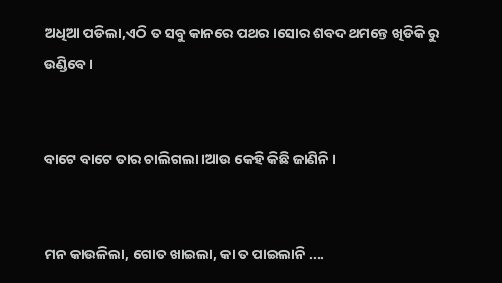ଅଧିଆ ପଡିଲା,ଏଠି ତ ସବୁ କାନରେ ପଥର ।ସୋର ଶବଦ ଥମନ୍ତେ ଖିଡିକି ରୁ ଉଣ୍ଡିବେ ।


ବାଟେ ବାଟେ ତାର ଚାଲିଗଲା ।ଆଉ କେହି କିଛି ଜାଣିନି ।


ମନ କାଉଳିଲା, ଗୋତ ଖାଇଲା, କା ତ ପାଇଲାନି ....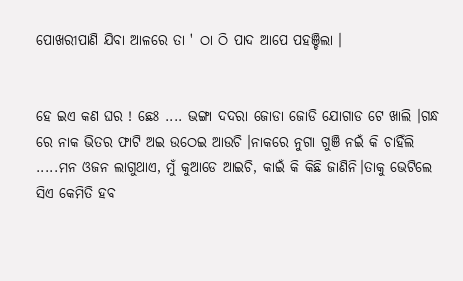ପୋଖରୀପାଣି ଯିବା ଆଳରେ ତା ' ଠା ଠି ପାଦ ଆପେ ପହଞ୍ଚିଲା ।


ହେ ଇଏ କଣ ଘର ! ଛେଃ .... ଭଙ୍ଗା ଦଦରା ଜୋଡା ଜୋଡି ଯୋଗାଡ ଟେ ଖାଲି ।ଗନ୍ଧ ରେ ନାକ ଭିତର ଫାଟି ଅଇ ଉଠେଇ ଆଉଚି ।ନାକରେ ନୁଗା ଗୁଞି ନଇଁ କି ଚାହିଁଲି .....ମନ ଓଜନ ଲାଗୁଥାଏ, ମୁଁ କୁଆଡେ ଆଇଚି, କାଇଁ କି କିଛି ଜାଣିନି।ତାକୁ ଭେଟିଲେ ସିଏ କେମିତି ହବ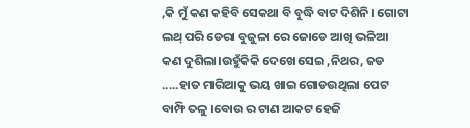,କି ମୁଁ କଣ କହିବି ସେକଥା ବି ବୁଦ୍ଧି ବାଟ ଦିଶିନି । ଗୋଟା ଲଥ୍ ପରି ଡେରା ବୁଜୁଳା ରେ ଜୋଡେ ଆଖି ଭଳିଆ କଣ ଦୁଶିଲା।ଉହୁଁକିକି ଦେଖେ ସେଇ ,ନିଥର, ଜଡ .....ହାତ ମାରିଆକୁ ଭୟ ଖାଇ ଗୋଡଉଥିଲା ପେଟ ବାମ୍ଫି ତଳୁ ।ବୋଉ ର ଟାଣ ଆକଟ ହେଜି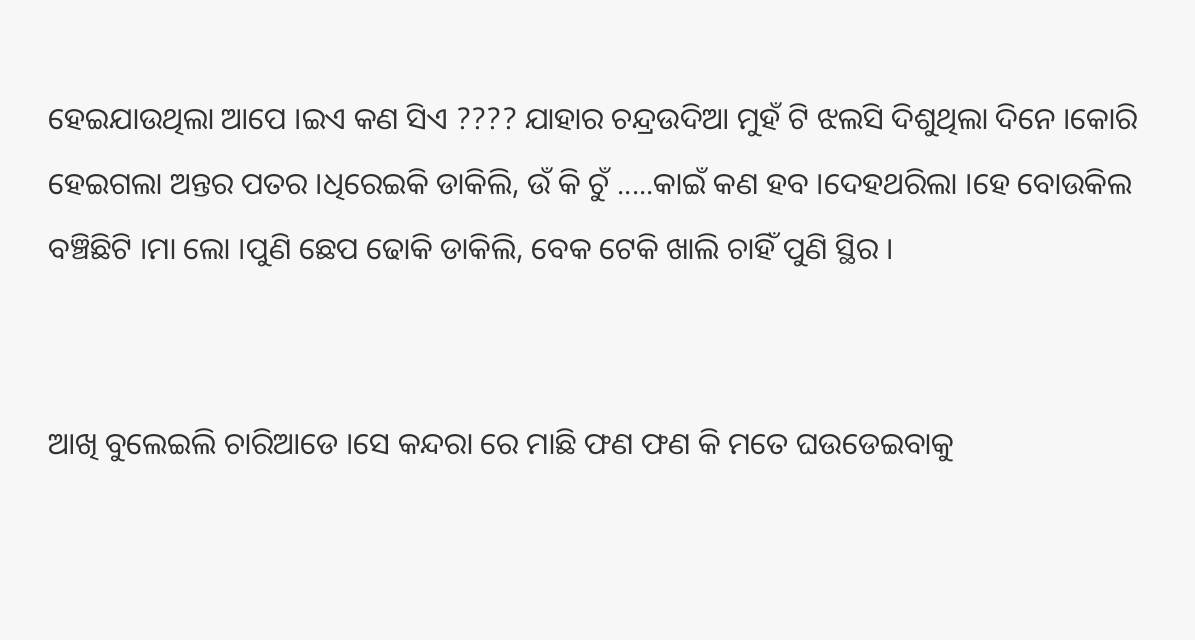ହେଇଯାଉଥିଲା ଆପେ ।ଇଏ କଣ ସିଏ ???? ଯାହାର ଚନ୍ଦ୍ରଉଦିଆ ମୁହଁ ଟି ଝଲସି ଦିଶୁଥିଲା ଦିନେ ।କୋରି ହେଇଗଲା ଅନ୍ତର ପତର ।ଧିରେଇକି ଡାକିଲି, ଉଁ କି ଚୁଁ .....କାଇଁ କଣ ହବ ।ଦେହଥରିଲା ।ହେ ବୋଉକିଲ ବଞ୍ଚିଛିଟି ।ମା ଲୋ ।ପୁଣି ଛେପ ଢୋକି ଡାକିଲି, ବେକ ଟେକି ଖାଲି ଚାହିଁ ପୁଣି ସ୍ଥିର ।


ଆଖି ବୁଲେଇଲି ଚାରିଆଡେ ।ସେ କନ୍ଦରା ରେ ମାଛି ଫଣ ଫଣ କି ମତେ ଘଉଡେଇବାକୁ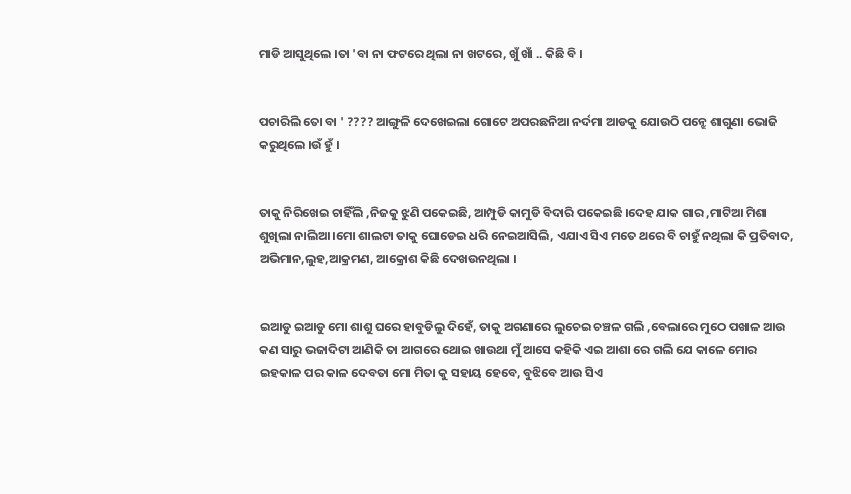ମାଡି ଆସୁଥିଲେ ।ତା 'ବା ନା ଫଟରେ ଥିଲା ନା ଖଟରେ, ଖୁଁ ଖାଁ .. କିଛି ବି ।


ପଚାରିଲି ତୋ ବା ' ???? ଆଙ୍ଗୁଳି ଦେଖେଇଲା ଗୋଟେ ଅପରଛନିଆ ନର୍ଦମା ଆଡକୁ ଯୋଉଠି ପନ୍ଝେ ଶାଗୁଣା ଭୋଜି କରୁଥିଲେ ।ଉଁ ହୁଁ ।


ତାକୁ ନିରିଖେଇ ଚାହିଁଲି ,ନିଜକୁ ଝୁଣି ପକେଇଛି, ଆମ୍ପୁଡି କାମୁଡି ବିଦାରି ପକେଇଛି ।ଦେହ ଯାକ ଗାର ,ମାଟିଆ ମିଶା ଶୁଖିଲା ନାଲିଆ ।ମୋ ଶାଲଟା ତାକୁ ଘୋଡେଇ ଧରି ନେଇଆସିଲି, ଏଯାଏ ସିଏ ମତେ ଥରେ ବି ଚାହୁଁ ନଥିଲା କି ପ୍ରତିବାଦ, ଅଭିମାନ,ଲୁହ,ଆକ୍ରମଣ, ଆକ୍ରୋଶ କିଛି ଦେଖଉନଥିଲା ।


ଇଆଡୁ ଇଆଡୁ ମୋ ଶାଶୁ ଘରେ ହାବୁଡିଲୁ ଦିହେଁ, ତାକୁ ଅଗଣାରେ ଲୁଚେଇ ଚଞ୍ଚଳ ଗଲି ,ବେଲାରେ ମୁଠେ ପଖାଳ ଆଉ କଣ ସାରୁ ଭଜାଦିଟା ଆଣିକି ତା ଆଗରେ ଥୋଇ ଖାଉଥା ମୁଁ ଆସେ କହିକି ଏଇ ଆଶା ରେ ଗଲି ଯେ କାଳେ ମୋର ଇହକାଳ ପର କାଳ ଦେବତା ମୋ ମିତା କୁ ସହାୟ ହେବେ, ବୁଝିବେ ଆଉ ସିଏ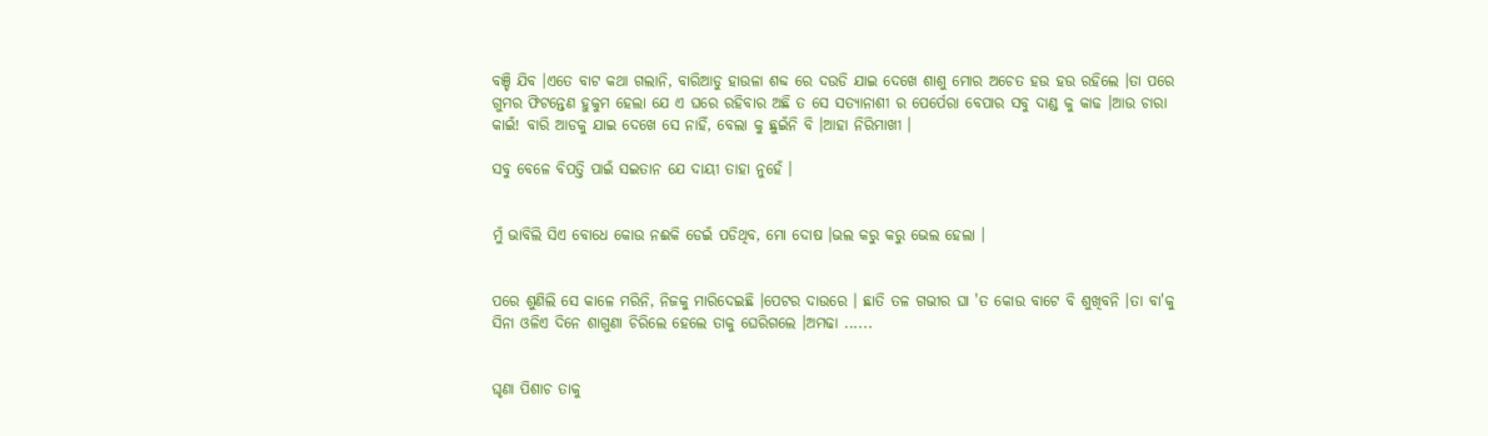ବଞ୍ଚି ଯିବ ।ଏତେ ବାଟ କଥା ଗଲାନି, ବାରିଆଡୁ ହାଉଳା ଶବ୍ଦ ରେ ଦଉଡି ଯାଇ ଦେଖେ ଶାଶୁ ମୋର ଅଚେତ ହଉ ହଉ ରହିଲେ ।ତା ପରେ ଗୁମର ଫିଟନ୍ତେଣ ହୁକୁମ ହେଲା ଯେ ଏ ଘରେ ରହିବାର ଅଛି ତ ସେ ସତ୍ଯାନାଶୀ ର ପେର୍ପେରା ବେପାର ସବୁ ଦାଣ୍ଡ କୁ କାଢ ।ଆଉ ଚାରା କାଇଁ! ବାରି ଆଡକୁ ଯାଇ ଦେଖେ ସେ ନାହିଁ, ବେଲା କୁ ଛୁଇଁନି ବି ।ଆହା ନିରିମାଖୀ ।

ସବୁ ବେଳେ ବିପତ୍ତି ପାଇଁ ସଇତାନ ଯେ ଦାୟୀ ତାହା ନୁହେଁ ।


ମୁଁ ଭାବିଲି ସିଏ ବୋଧେ କୋଉ ନଈକି ଡେଇଁ ପଡିଥିବ, ମୋ ଦୋଷ ।ଭଲ କରୁ କରୁ ଭେଲ ହେଲା ।


ପରେ ଶୁଣିଲି ସେ କାଳେ ମରିନି, ନିଜକୁ ମାରିଦେଇଛି ।ପେଟର ଦାଉରେ । ଛାତି ତଳ ଗଭୀର ଘା 'ତ କୋଉ ବାଟେ ବି ଶୁଖିବନି ।ତା ବା'କୁ ସିନା ଓଳିଏ ଦିନେ ଶାଗୁଣା ଚିରିଲେ ହେଲେ ତାକୁ ଘେରିଗଲେ ।ଅମଢା ......


ଘୃଣା ପିଶାଚ ତାକୁ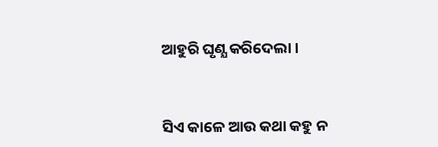ଆହୁରି ଘୃଣ୍ଯ କରିଦେଲା ।


ସିଏ କାଳେ ଆଉ କଥା କହୁ ନ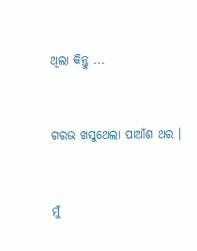ଥିଲା କିନ୍ତୁ ...


ଗରଭ ଖସୁଥେଲା ପାଆଁଶ ଥର ।


ମୁଁ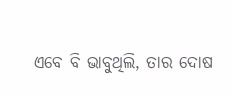ଏବେ ବି ଭାବୁଥିଲି, ତାର ଦୋଷ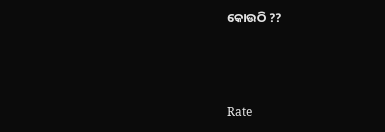କୋଉଠି ??



Rate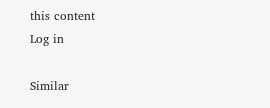this content
Log in

Similar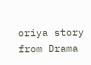oriya story from Drama